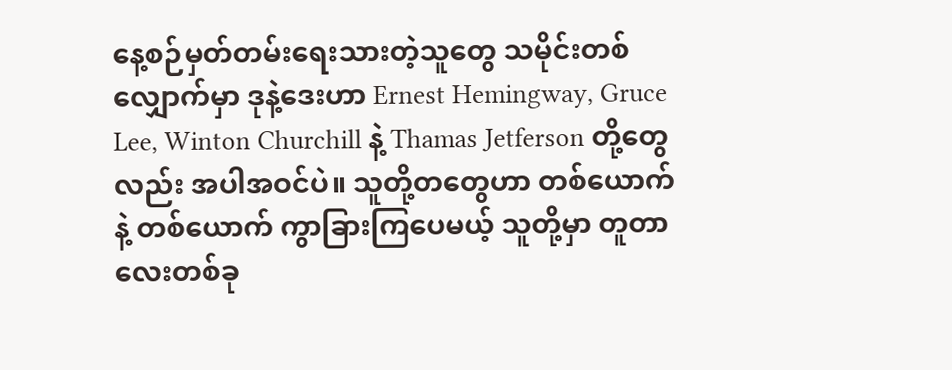နေ့စဉ်မှတ်တမ်းရေးသားတဲ့သူတွေ သမိုင်းတစ်လျှောက်မှာ ဒုနဲ့ဒေးဟာ Ernest Hemingway, Gruce Lee, Winton Churchill နဲ့ Thamas Jetferson တို့တွေလည်း အပါအဝင်ပဲ။ သူတို့တတွေဟာ တစ်ယောက်နဲ့ တစ်ယောက် ကွာခြားကြပေမယ့် သူတို့မှာ တူတာလေးတစ်ခု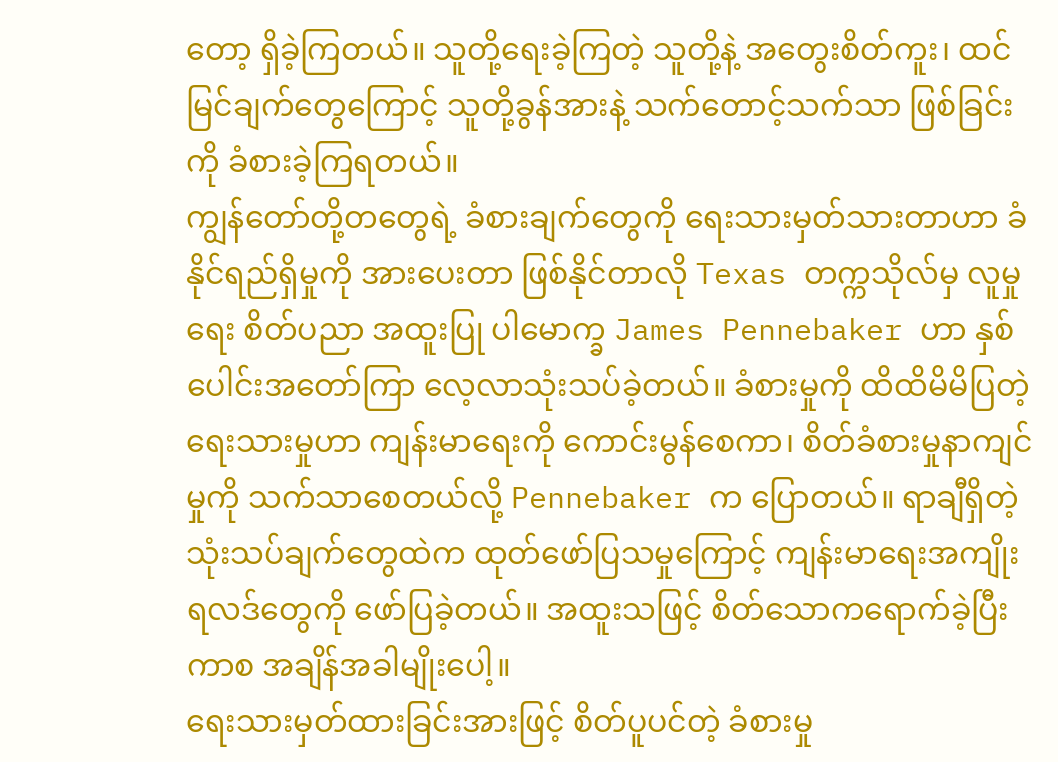တော့ ရှိခဲ့ကြတယ်။ သူတို့ရေးခဲ့ကြတဲ့ သူတို့နဲ့ အတွေးစိတ်ကူး၊ ထင်မြင်ချက်တွေကြောင့် သူတို့ခွန်အားနဲ့ သက်တောင့်သက်သာ ဖြစ်ခြင်းကို ခံစားခဲ့ကြရတယ်။
ကျွန်တော်တို့တတွေရဲ့ ခံစားချက်တွေကို ရေးသားမှတ်သားတာဟာ ခံနိုင်ရည်ရှိမှုကို အားပေးတာ ဖြစ်နိုင်တာလို Texas တက္ကသိုလ်မှ လူမှုရေး စိတ်ပညာ အထူးပြု ပါမောက္ခ James Pennebaker ဟာ နှစ်ပေါင်းအတော်ကြာ လေ့လာသုံးသပ်ခဲ့တယ်။ ခံစားမှုကို ထိထိမိမိပြတဲ့ ရေးသားမှုဟာ ကျန်းမာရေးကို ကောင်းမွန်စေကာ၊ စိတ်ခံစားမှုနာကျင်မှုကို သက်သာစေတယ်လို့ Pennebaker က ပြောတယ်။ ရာချီရှိတဲ့ သုံးသပ်ချက်တွေထဲက ထုတ်ဖော်ပြသမှုကြောင့် ကျန်းမာရေးအကျိုးရလဒ်တွေကို ဖော်ပြခဲ့တယ်။ အထူးသဖြင့် စိတ်သောကရောက်ခဲ့ပြီးကာစ အချိန်အခါမျိုးပေါ့။
ရေးသားမှတ်ထားခြင်းအားဖြင့် စိတ်ပူပင်တဲ့ ခံစားမှု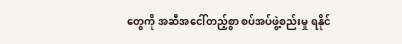တွေကို အဆီအငေါ်တည့်စွာ စပ်အပ်ဖွဲ့စည်းမှု ရနိုင်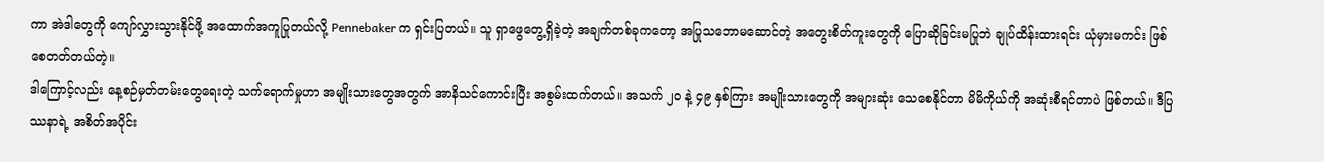ကာ အဲဒါတွေကို ကျော်လွှားသွားနိုင်ဖို့ အထောက်အကူပြုတယ်လို့ Pennebaker က ရှင်းပြတယ်။ သူ ရှာဖွေတွေ့ရှိခဲ့တဲ့ အချက်တစ်ခုကတော့ အပြုသဘောမဆောင်တဲ့ အတွေးစိတ်ကူးတွေကို ပြောဆိုခြင်းမပြုဘဲ ချုပ်ထိန်းထားရင်း ယုံမှားမကင်း ဖြစ်စေတတ်တယ်တဲ့။
ဒါကြောင့်လည်း နေ့စဉ်မှတ်တမ်းတွေရေးတဲ့ သက်ရောက်မှုဟာ အမျိုးသားတွေအတွက် အာနိသင်ကောင်းပြီး အစွမ်းထက်တယ်။ အသက် ၂၀ နဲ့ ၄၉ နှစ်ကြား အမျိုးသားတွေကို အများဆုံး သေစေနိုင်တာ မိမိကိုယ်ကို အဆုံးစီရင်တာပဲ ဖြစ်တယ်။ ဒီပြဿနာရဲ့ အစိတ်အပိုင်း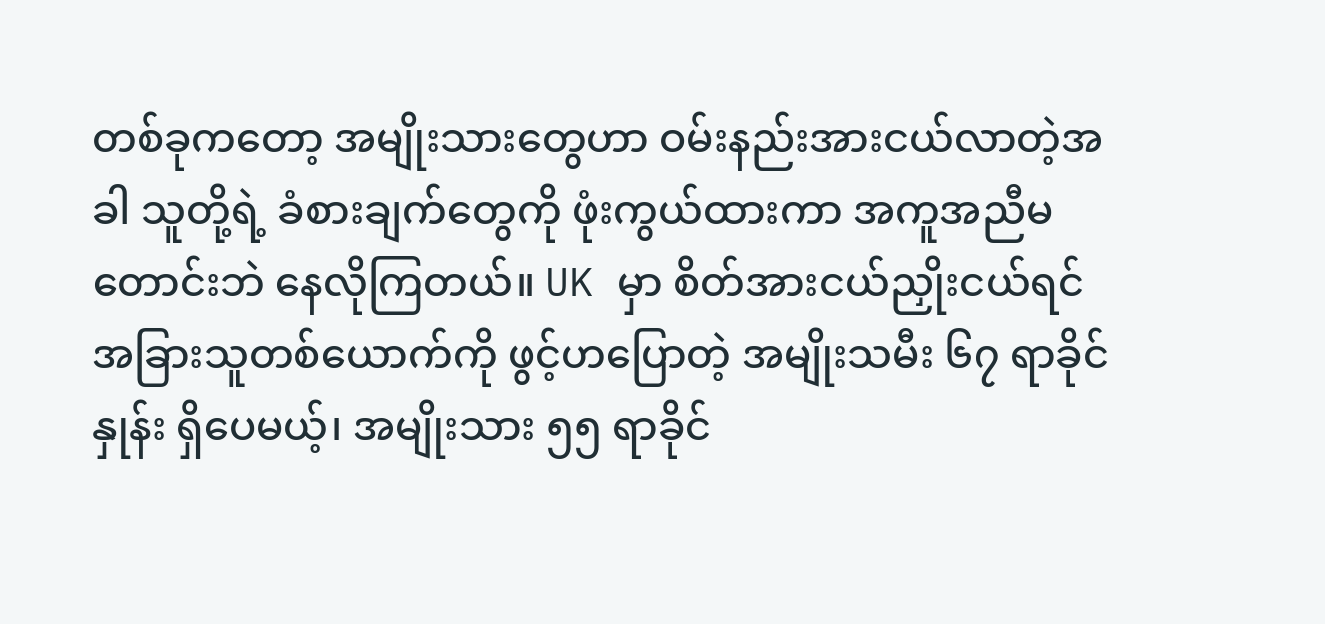တစ်ခုကတော့ အမျိုးသားတွေဟာ ဝမ်းနည်းအားငယ်လာတဲ့အခါ သူတို့ရဲ့ ခံစားချက်တွေကို ဖုံးကွယ်ထားကာ အကူအညီမတောင်းဘဲ နေလိုကြတယ်။ UK မှာ စိတ်အားငယ်ညှိုးငယ်ရင် အခြားသူတစ်ယောက်ကို ဖွင့်ဟပြောတဲ့ အမျိုးသမီး ၆၇ ရာခိုင်နှုန်း ရှိပေမယ့်၊ အမျိုးသား ၅၅ ရာခိုင်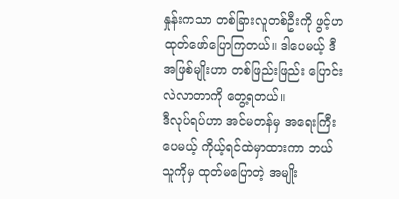နှုန်းကသာ တစ်ခြားလူတစ်ဦးကို ဖွင့်ဟထုတ်ဖော်ပြောကြတယ်။ ဒါပေမယ့် ဒီအဖြစ်မျိုးဟာ တစ်ဖြည်းဖြည်း ပြောင်းလဲလာတာကို တွေ့ရတယ်။
ဒီလုပ်ရပ်ဟာ အင်မတန်မှ အရေးကြီးပေမယ့် ကိုယ့်ရင်ထဲမှာထားကာ ဘယ်သူကိုမှ ထုတ်မပြောတဲ့ အမျိုး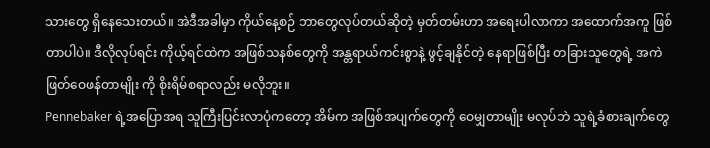သားတွေ ရှိနေသေးတယ်။ အဲဒီအခါမှာ ကိုယ်နေ့စဉ် ဘာတွေလုပ်တယ်ဆိုတဲ့ မှတ်တမ်းဟာ အရေးပါလာကာ အထောက်အကူ ဖြစ်တာပါပဲ။ ဒီလိုလုပ်ရင်း ကိုယ့်ရင်ထဲက အဖြစ်သနစ်တွေကို အန္တရာယ်ကင်းစွာနဲ့ ဖွင့်ချနိုင်တဲ့ နေရာဖြစ်ပြီး တခြားသူတွေရဲ့ အကဲဖြတ်ဝေဖန်တာမျိုး ကို စိုးရိမ်စရာလည်း မလိုဘူး။
Pennebaker ရဲ့အပြောအရ သူကြီးပြင်းလာပုံကတော့ အိမ်က အဖြစ်အပျက်တွေကို ဝေမျှတာမျိုး မလုပ်ဘဲ သူရဲ့ခံစားချက်တွေ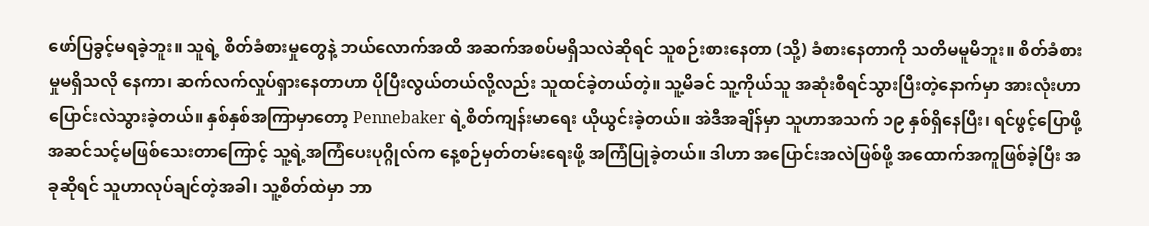ဖော်ပြခွင့်မရခဲ့ဘူး။ သူရဲ့ စိတ်ခံစားမှုတွေနဲ့ ဘယ်လောက်အထိ အဆက်အစပ်မရှိသလဲဆိုရင် သူစဉ်းစားနေတာ (သို့) ခံစားနေတာကို သတိမမူမိဘူး။ စိတ်ခံစားမှုမရှိသလို နေကာ၊ ဆက်လက်လှုပ်ရှားနေတာဟာ ပိုပြီးလွယ်တယ်လို့လည်း သူထင်ခဲ့တယ်တဲ့။ သူ့မိခင် သူ့ကိုယ်သူ အဆုံးစီရင်သွားပြီးတဲ့နောက်မှာ အားလုံးဟာ ပြောင်းလဲသွားခဲ့တယ်။ နှစ်နှစ်အကြာမှာတော့ Pennebaker ရဲ့စိတ်ကျန်းမာရေး ယိုယွင်းခဲ့တယ်။ အဲဒီအချိန်မှာ သူဟာအသက် ၁၉ နှစ်ရှိနေပြီး၊ ရင်ဖွင့်ပြောဖို့ အဆင်သင့်မဖြစ်သေးတာကြောင့် သူ့ရဲ့အကြံပေးပုဂ္ဂိုလ်က နေ့စဉ်မှတ်တမ်းရေးဖို့ အကြံပြုခဲ့တယ်။ ဒါဟာ အပြောင်းအလဲဖြစ်ဖို့ အထောက်အကူဖြစ်ခဲ့ပြီး အခုဆိုရင် သူဟာလုပ်ချင်တဲ့အခါ၊ သူ့စိတ်ထဲမှာ ဘာ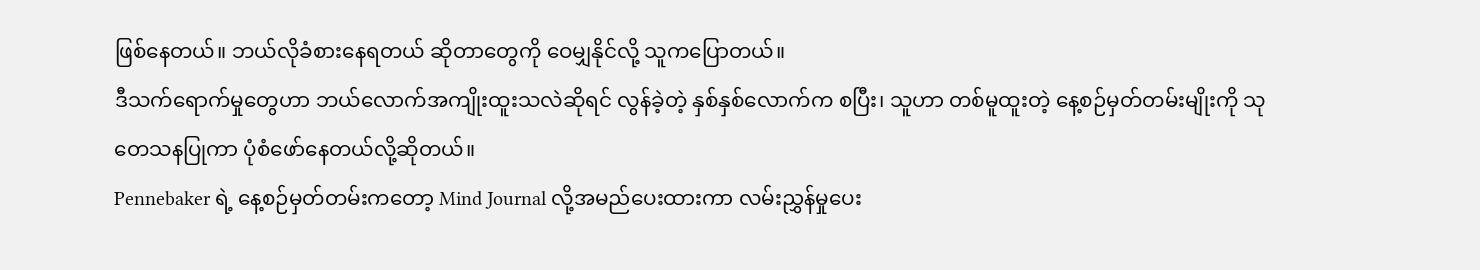ဖြစ်နေတယ်။ ဘယ်လိုခံစားနေရတယ် ဆိုတာတွေကို ဝေမျှနိုင်လို့ သူကပြောတယ်။
ဒီသက်ရောက်မှုတွေဟာ ဘယ်လောက်အကျိုးထူးသလဲဆိုရင် လွန်ခဲ့တဲ့ နှစ်နှစ်လောက်က စပြီး၊ သူဟာ တစ်မူထူးတဲ့ နေ့စဉ်မှတ်တမ်းမျိုးကို သုတေသနပြုကာ ပုံစံဖော်နေတယ်လို့ဆိုတယ်။
Pennebaker ရဲ့ နေ့စဉ်မှတ်တမ်းကတော့ Mind Journal လို့အမည်ပေးထားကာ လမ်းညွှန်မှုပေး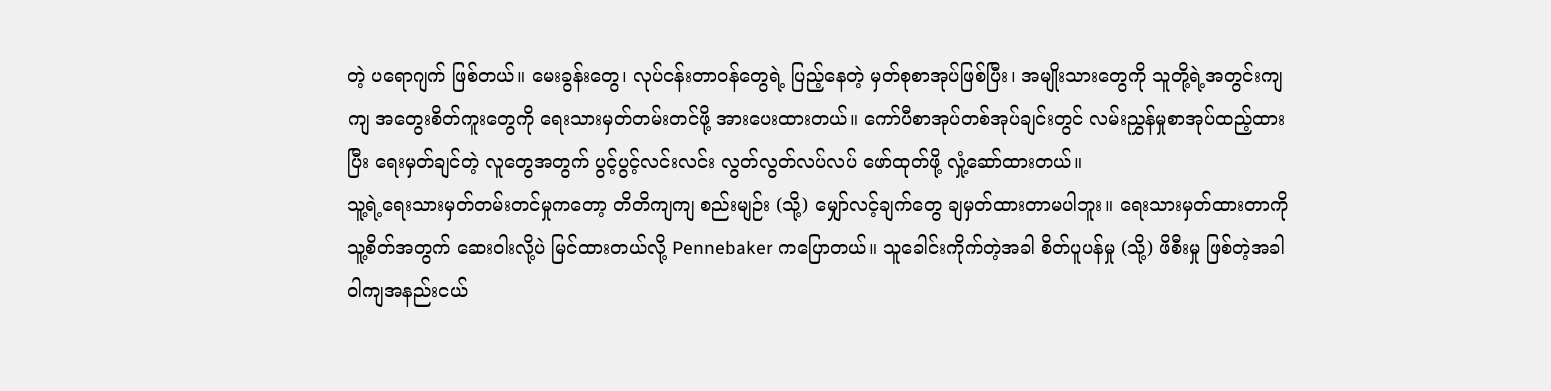တဲ့ ပရောဂျက် ဖြစ်တယ်။ မေးခွန်းတွေ၊ လုပ်ငန်းတာဝန်တွေရဲ့ ပြည့်နေတဲ့ မှတ်စုစာအုပ်ဖြစ်ပြီး၊ အမျိုးသားတွေကို သူတို့ရဲ့အတွင်းကျကျ အတွေးစိတ်ကူးတွေကို ရေးသားမှတ်တမ်းတင်ဖို့ အားပေးထားတယ်။ ကော်ပီစာအုပ်တစ်အုပ်ချင်းတွင် လမ်းညွှန်မှုစာအုပ်ထည့်ထားပြီး ရေးမှတ်ချင်တဲ့ လူတွေအတွက် ပွင့်ပွင့်လင်းလင်း လွတ်လွတ်လပ်လပ် ဖော်ထုတ်ဖို့ လှုံ့ဆော်ထားတယ်။
သူ့ရဲ့ရေးသားမှတ်တမ်းတင်မှုကတော့ တိတိကျကျ စည်းမျဉ်း (သို့) မျှော်လင့်ချက်တွေ ချမှတ်ထားတာမပါဘူး။ ရေးသားမှတ်ထားတာကို သူ့စိတ်အတွက် ဆေးဝါးလို့ပဲ မြင်ထားတယ်လို့ Pennebaker ကပြောတယ်။ သူခေါင်းကိုက်တဲ့အခါ စိတ်ပူပန်မှု (သို့) ဖိစီးမှု ဖြစ်တဲ့အခါ ဝါကျအနည်းငယ်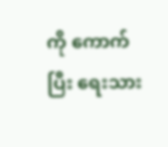ကို ကောက်ပြီး ရေးသား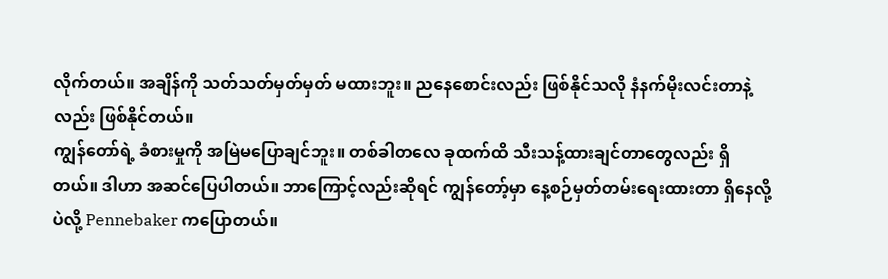လိုက်တယ်။ အချိန်ကို သတ်သတ်မှတ်မှတ် မထားဘူး။ ညနေစောင်းလည်း ဖြစ်နိုင်သလို နံနက်မိုးလင်းတာနဲ့လည်း ဖြစ်နိုင်တယ်။
ကျွန်တော်ရဲ့ ခံစားမှုကို အမြဲမပြောချင်ဘူး။ တစ်ခါတလေ ခုထက်ထိ သီးသန့်ထားချင်တာတွေလည်း ရှိတယ်။ ဒါဟာ အဆင်ပြေပါတယ်။ ဘာကြောင့်လည်းဆိုရင် ကျွန်တော့်မှာ နေ့စဉ်မှတ်တမ်းရေးထားတာ ရှိနေလို့ပဲလို့ Pennebaker ကပြောတယ်။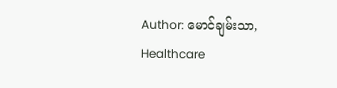Author: မောင်ချမ်းသာ, Healthcare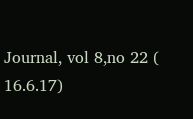Journal, vol 8,no 22 ( 16.6.17)